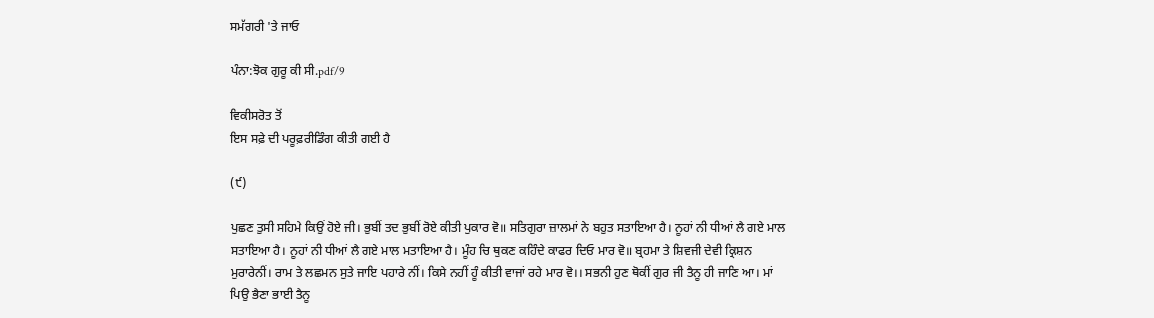ਸਮੱਗਰੀ 'ਤੇ ਜਾਓ

ਪੰਨਾ:ਝੋਕ ਗੁਰੂ ਕੀ ਸੀ.pdf/9

ਵਿਕੀਸਰੋਤ ਤੋਂ
ਇਸ ਸਫ਼ੇ ਦੀ ਪਰੂਫ਼ਰੀਡਿੰਗ ਕੀਤੀ ਗਈ ਹੈ

(੯)

ਪੁਛਣ ਤੁਸੀ ਸਹਿਮੇ ਕਿਉਂ ਹੋਏ ਜੀ। ਭੁਬੀਂ ਤਦ ਭੁਬੀਂ ਰੋਏ ਕੀਤੀ ਪੁਕਾਰ ਵੋ॥ ਸਤਿਗੁਰਾ ਜ਼ਾਲਮਾਂ ਨੇ ਬਹੁਤ ਸਤਾਇਆ ਹੈ। ਨੂਹਾਂ ਨੀ ਧੀਆਂ ਲੈ ਗਏ ਮਾਲ ਸਤਾਇਆ ਹੈ। ਨੂਹਾਂ ਨੀ ਧੀਆਂ ਲੈ ਗਏ ਮਾਲ ਮਤਾਇਆ ਹੈ। ਮੂੰਹ ਚਿ ਥੁਕਣ ਕਹਿੰਦੇ ਕਾਫਰ ਦਿਓ ਮਾਰ ਵੋ॥ ਬ੍ਰਹਮਾ ਤੇ ਸ਼ਿਵਜੀ ਦੇਵੀ ਕ੍ਰਿਸ਼ਨ ਮੁਰਾਰੇਨੀਂ। ਰਾਮ ਤੇ ਲਛਮਨ ਸੁਤੇ ਜਾਇ ਪਹਾਰੇ ਨੀਂ। ਕਿਸੇ ਨਹੀਂ ਹੂੰ ਕੀਤੀ ਵਾਜਾਂ ਰਹੇ ਮਾਰ ਵੋ।। ਸਭਨੀ ਹੁਣ ਥੋਕੀਂ ਗੁਰ ਜੀ ਤੈਨੂ ਹੀ ਜਾਣਿ ਆ। ਮਾਂ ਪਿਉ ਭੈਣਾ ਭਾਈ ਤੈਨੂ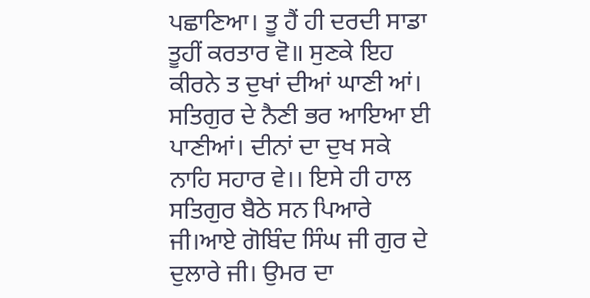ਪਛਾਣਿਆ। ਤੂ ਹੈਂ ਹੀ ਦਰਦੀ ਸਾਡਾ ਤੂਹੀਂ ਕਰਤਾਰ ਵੋ॥ ਸੁਣਕੇ ਇਹ ਕੀਰਨੇ ਤ ਦੁਖਾਂ ਦੀਆਂ ਘਾਣੀ ਆਂ। ਸਤਿਗੁਰ ਦੇ ਨੈਣੀ ਭਰ ਆਇਆ ਈ ਪਾਣੀਆਂ। ਦੀਨਾਂ ਦਾ ਦੁਖ ਸਕੇ ਨਾਹਿ ਸਹਾਰ ਵੇ।। ਇਸੇ ਹੀ ਹਾਲ ਸਤਿਗੁਰ ਬੈਠੇ ਸਨ ਪਿਆਰੇ ਜੀ।ਆਏ ਗੋਬਿੰਦ ਸਿੰਘ ਜੀ ਗੁਰ ਦੇ ਦੁਲਾਰੇ ਜੀ। ਉਮਰ ਦਾ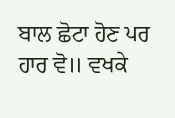ਬਾਲ ਛੋਟਾ ਹੋਣ ਪਰ ਹਾਰ ਵੋ॥ ਵਖਕੇ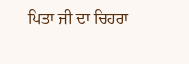ਪਿਤਾ ਜੀ ਦਾ ਚਿਹਰਾ